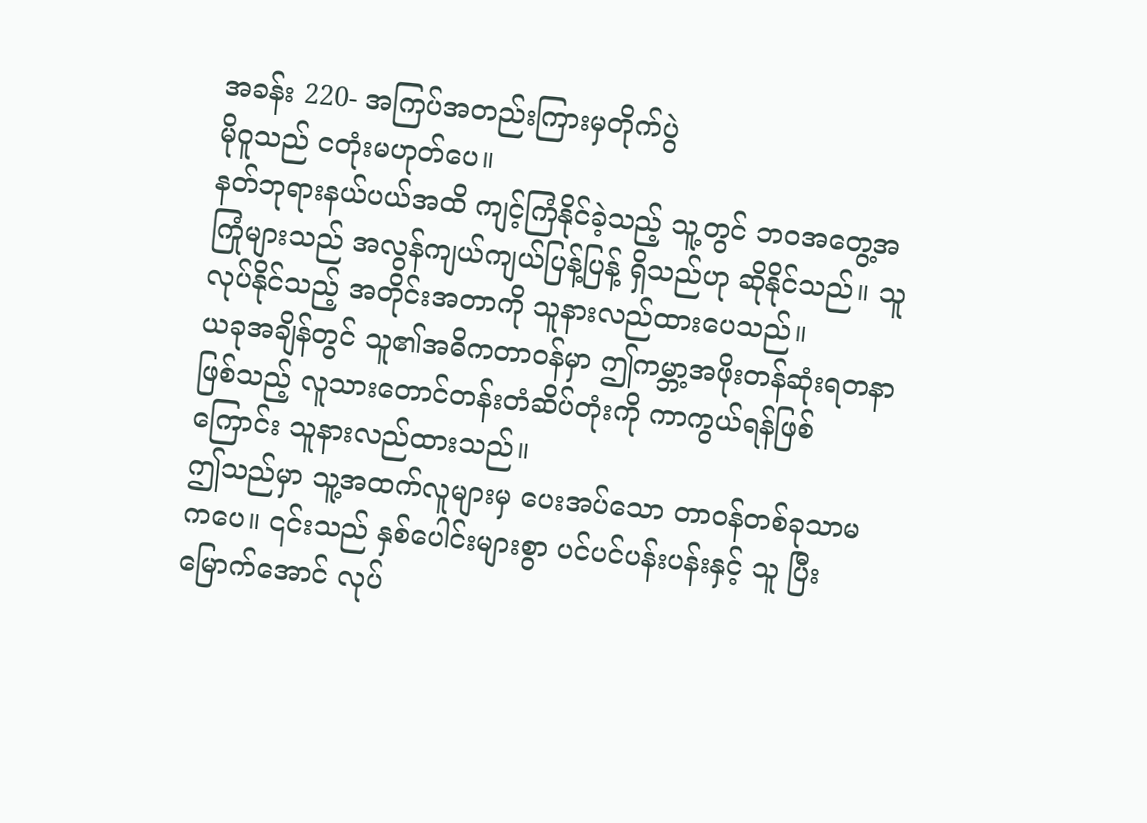အခန်း 220- အကြပ်အတည်းကြားမှတိုက်ပွဲ
မိုဝူသည် ငတုံးမဟုတ်ပေ။
နတ်ဘုရားနယ်ပယ်အထိ ကျင့်ကြံနိုင်ခဲ့သည့် သူ့တွင် ဘဝအတွေ့အကြုံများသည် အလွန်ကျယ်ကျယ်ပြန့်ပြန့် ရှိသည်ဟု ဆိုနိုင်သည်။ သူလုပ်နိုင်သည့် အတိုင်းအတာကို သူနားလည်ထားပေသည်။
ယခုအချိန်တွင် သူ၏အဓိကတာဝန်မှာ ဤကမ္ဘာ့အဖိုးတန်ဆုံးရတနာဖြစ်သည့် လူသားတောင်တန်းတံဆိပ်တုံးကို ကာကွယ်ရန်ဖြစ်ကြောင်း သူနားလည်ထားသည်။
ဤသည်မှာ သူ့အထက်လူများမှ ပေးအပ်သော တာဝန်တစ်ခုသာမကပေ။ ၎င်းသည် နှစ်ပေါင်းများစွာ ပင်ပင်ပန်းပန်းနှင့် သူ ပြီးမြောက်အောင် လုပ်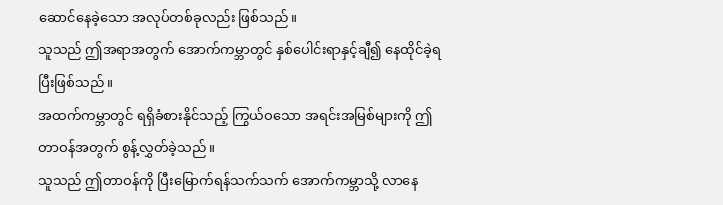ဆောင်နေခဲ့သော အလုပ်တစ်ခုလည်း ဖြစ်သည်။
သူသည် ဤအရာအတွက် အောက်ကမ္ဘာတွင် နှစ်ပေါင်းရာနှင့်ချီ၍ နေထိုင်ခဲ့ရပြီးဖြစ်သည်။
အထက်ကမ္ဘာတွင် ရရှိခံစားနိုင်သည့် ကြွယ်ဝသော အရင်းအမြစ်များကို ဤ တာဝန်အတွက် စွန့်လွှတ်ခဲ့သည်။
သူသည် ဤတာဝန်ကို ပြီးမြောက်ရန်သက်သက် အောက်ကမ္ဘာသို့ လာနေ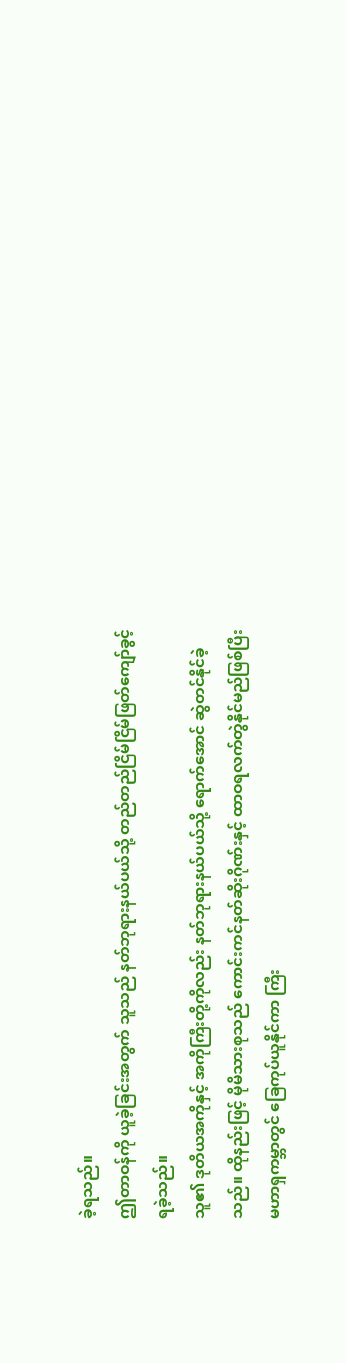ခဲ့ရသည်။
ဤတာဝန်ကို ယူခဲ့ခြင်းအတွက် သူသည် နတ်ဘုရားနယ်ပယ်သို့ တည်တည်ငြိမ်ငြိမ်ဖြတ်ကျော်ခွင့်ရခဲ့သည်။
သူ၏ ဒုတိယအကိုနှင့် အကိုကြီးတို့ကိုလည်း နတ်ဘုရားနယ်ပယ်သို့ ရောက်အောင် ဆွဲတင်နိုင်ခဲ့သည်။ ထိုနည်းဖြင့် မိုမိသားစုသည် ကောင်းကင်နတ်ဆိုးဂိုဏ်းနှင့် ထာဝရလက်တွဲနိုင်မည်ဖြစ်ပြီး မဟာရှကမ္ဘာတွင် ခြေကုပ်ယူနိုင်ကာ ကြီး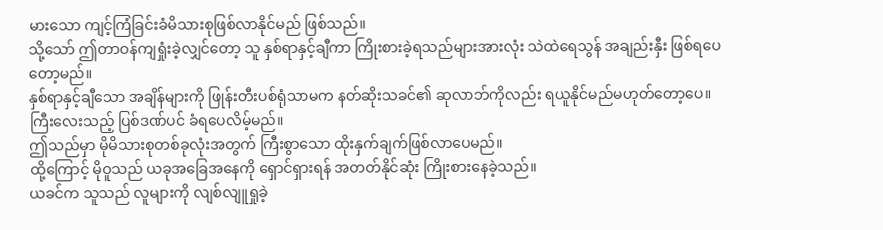မားသော ကျင့်ကြံခြင်းခံမိသားစုဖြစ်လာနိုင်မည် ဖြစ်သည်။
သို့သော် ဤတာဝန်ကျရှုံးခဲ့လျှင်တော့ သူ နှစ်ရာနှင့်ချီကာ ကြိုးစားခဲ့ရသည်များအားလုံး သဲထဲရေသွန် အချည်းနှီး ဖြစ်ရပေတော့မည်။
နှစ်ရာနှင့်ချီသော အချိန်များကို ဖြုန်းတီးပစ်ရုံသာမက နတ်ဆိုးသခင်၏ ဆုလာဘ်ကိုလည်း ရယူနိုင်မည်မဟုတ်တော့ပေ။
ကြီးလေးသည့် ပြစ်ဒဏ်ပင် ခံရပေလိမ့်မည်။
ဤသည်မှာ မိုမိသားစုတစ်ခုလုံးအတွက် ကြီးစွာသော ထိုးနှက်ချက်ဖြစ်လာပေမည်။
ထို့ကြောင့် မိုဝူသည် ယခုအခြေအနေကို ရှောင်ရှားရန် အတတ်နိုင်ဆုံး ကြိုးစားနေခဲ့သည်။
ယခင်က သူသည် လူများကို လျစ်လျူရှုခဲ့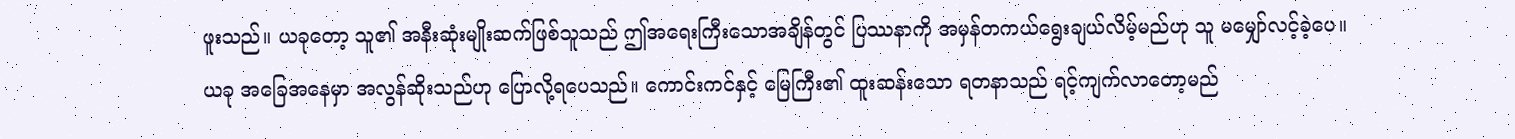ဖူးသည်။ ယခုတော့ သူ၏ အနီးဆုံးမျိုးဆက်ဖြစ်သူသည် ဤအရေးကြီးသောအချိန်တွင် ပြဿနာကို အမှန်တကယ်ရွေးချယ်လိမ့်မည်ဟု သူ မမျှော်လင့်ခဲ့ပေ။
ယခု အခြေအနေမှာ အလွန်ဆိုးသည်ဟု ပြောလို့ရပေသည်။ ကောင်းကင်နှင့် မြေကြီး၏ ထူးဆန်းသော ရတနာသည် ရင့်ကျက်လာတော့မည်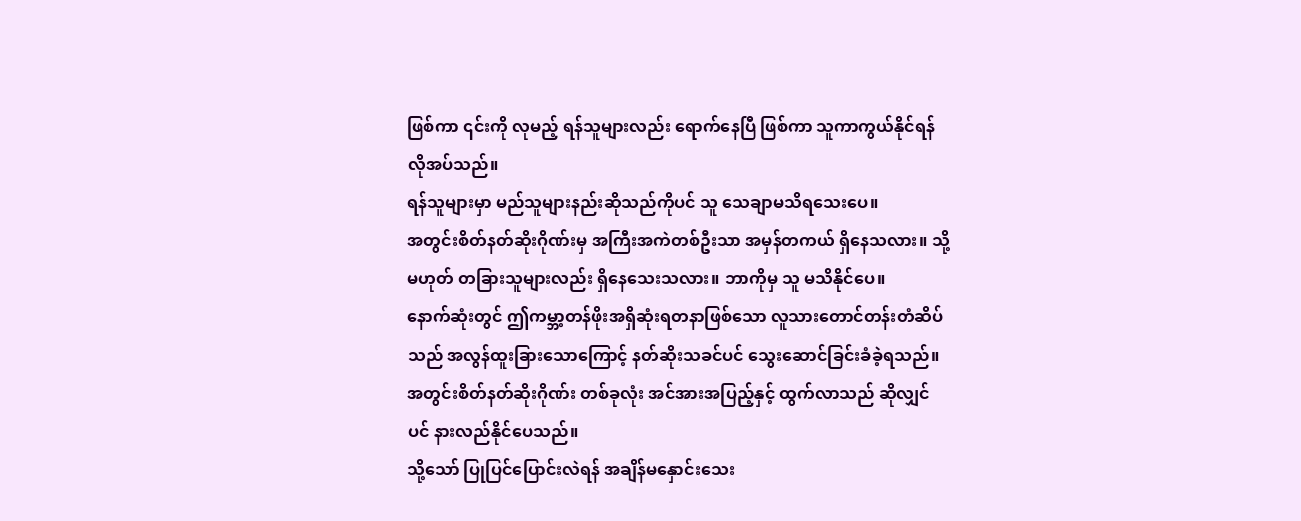ဖြစ်ကာ ၎င်းကို လုမည့် ရန်သူများလည်း ရောက်နေပြီ ဖြစ်ကာ သူကာကွယ်နိုင်ရန် လိုအပ်သည်။
ရန်သူများမှာ မည်သူများနည်းဆိုသည်ကိုပင် သူ သေချာမသိရသေးပေ။
အတွင်းစိတ်နတ်ဆိုးဂိုဏ်းမှ အကြီးအကဲတစ်ဦးသာ အမှန်တကယ် ရှိနေသလား။ သို့မဟုတ် တခြားသူများလည်း ရှိနေသေးသလား။ ဘာကိုမှ သူ မသိနိုင်ပေ။
နောက်ဆုံးတွင် ဤကမ္ဘာ့တန်ဖိုးအရှိဆုံးရတနာဖြစ်သော လူသားတောင်တန်းတံဆိပ်သည် အလွန်ထူးခြားသောကြောင့် နတ်ဆိုးသခင်ပင် သွေးဆောင်ခြင်းခံခဲ့ရသည်။
အတွင်းစိတ်နတ်ဆိုးဂိုဏ်း တစ်ခုလုံး အင်အားအပြည့်နှင့် ထွက်လာသည် ဆိုလျှင်ပင် နားလည်နိုင်ပေသည်။
သို့သော် ပြုပြင်ပြောင်းလဲရန် အချိန်မနှောင်းသေး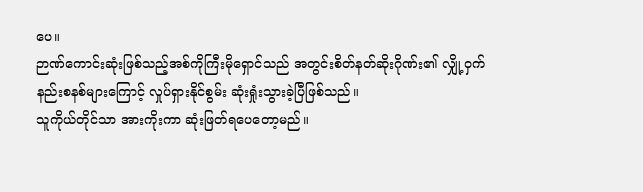ပေ။
ဉာဏ်ကောင်းဆုံးဖြစ်သည့်အစ်ကိုကြီးမိုရှောင်သည် အတွင်းစိတ်နတ်ဆိုးဂိုဏ်း၏ လျှို့ဝှက်နည်းစနစ်များကြောင့် လှုပ်ရှားနိုင်စွမ်း ဆုံးရှုံးသွားခဲ့ပြီဖြစ်သည်။
သူကိုယ်တိုင်သာ အားကိုးကာ ဆုံးဖြတ်ရပေတော့မည်။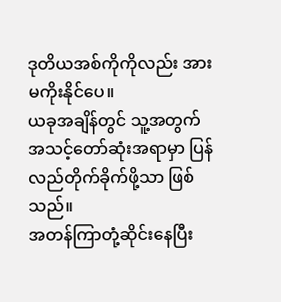ဒုတိယအစ်ကိုကိုလည်း အားမကိုးနိုင်ပေ။
ယခုအချိန်တွင် သူ့အတွက် အသင့်တော်ဆုံးအရာမှာ ပြန်လည်တိုက်ခိုက်ဖို့သာ ဖြစ်သည်။
အတန်ကြာတုံ့ဆိုင်းနေပြီး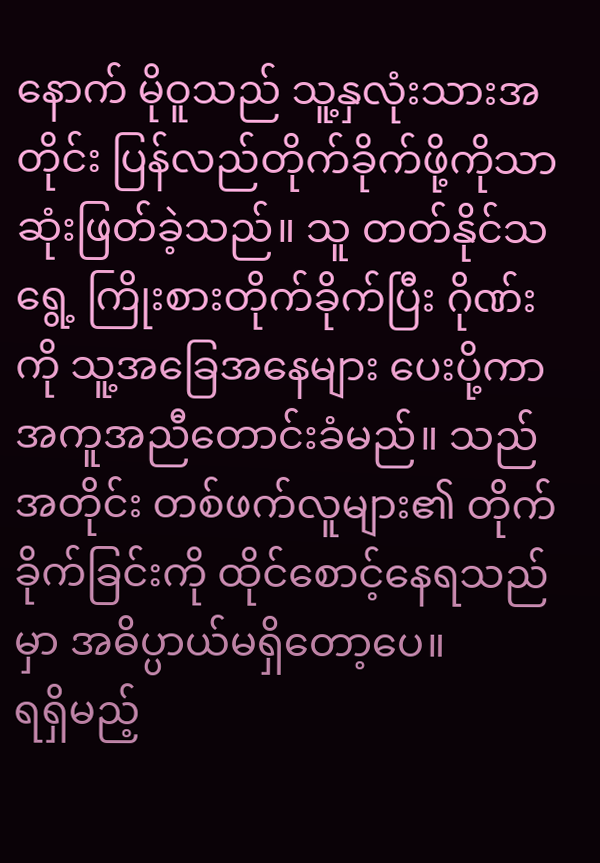နောက် မိုဝူသည် သူ့နှလုံးသားအတိုင်း ပြန်လည်တိုက်ခိုက်ဖို့ကိုသာ ဆုံးဖြတ်ခဲ့သည်။ သူ တတ်နိုင်သရွေ့ ကြိုးစားတိုက်ခိုက်ပြီး ဂိုဏ်းကို သူ့အခြေအနေများ ပေးပို့ကာ အကူအညီတောင်းခံမည်။ သည်အတိုင်း တစ်ဖက်လူများ၏ တိုက်ခိုက်ခြင်းကို ထိုင်စောင့်နေရသည်မှာ အဓိပ္ပာယ်မရှိတော့ပေ။
ရရှိမည့်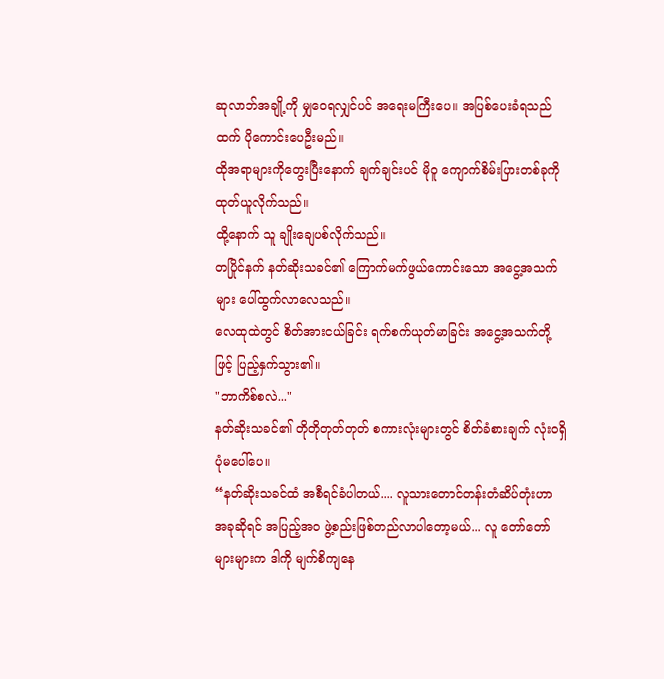ဆုလာဘ်အချို့ကို မျှဝေရလျှင်ပင် အရေးမကြီးပေ။ အပြစ်ပေးခံရသည်ထက် ပိုကောင်းပေဦးမည်။
ထိုအရာများကိုတွေးပြီးနောက် ချက်ချင်းပင် မိုဝူ ကျောက်စိမ်းပြားတစ်ခုကို ထုတ်ယူလိုက်သည်။
ထို့နောက် သူ ချိုးချေပစ်လိုက်သည်။
တပြိုင်နက် နတ်ဆိုးသခင်၏ ကြောက်မက်ဖွယ်ကောင်းသော အငွေ့အသက်များ ပေါ်ထွက်လာလေသည်။
လေထုထဲတွင် စိတ်အားငယ်ခြင်း ရက်စက်ယုတ်မာခြင်း အငွေ့အသက်တို့ဖြင့် ပြည့်နှက်သွား၏။
"ဘာကိစ်စလဲ..."
နတ်ဆိုးသခင်၏ တိုတိုတုတ်တုတ် စကားလုံးများတွင် စိတ်ခံစားချက် လုံးဝရှိပုံမပေါ်ပေ။
“နတ်ဆိုးသခင်ထံ အစီရင်ခံပါတယ်.... လူသားတောင်တန်းတံဆိပ်တုံးဟာ အခုဆိုရင် အပြည့်အဝ ဖွဲ့စည်းဖြစ်တည်လာပါတော့မယ်... လူ တော်တော်များများက ဒါကို မျက်စိကျနေ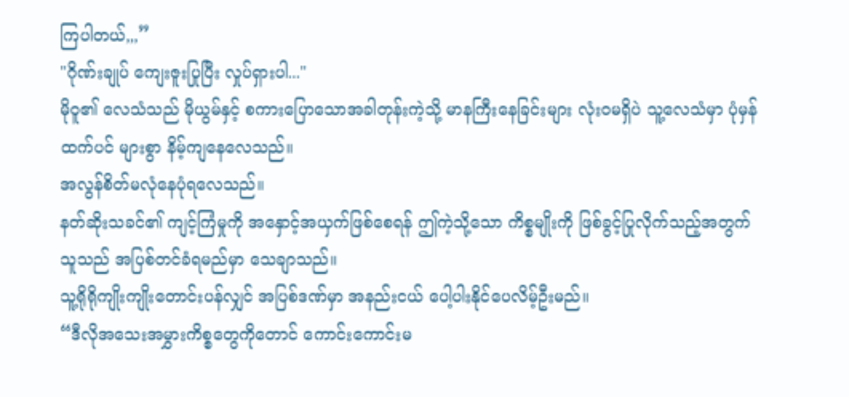ကြပါတယ်,,,”
"ဂိုဏ်းချုပ် ကျေးဇူးပြုပြီး လှုပ်ရှားပါ..."
မိုဝူ၏ လေသံသည် မိုယွမ်နှင့် စကားပြောသောအခါတုန်းကဲ့သို့ မာနကြီးနေခြင်းများ လုံးဝမရှိပဲ သူ့လေသံမှာ ပုံမှန်ထက်ပင် များစွာ နိမ့်ကျနေလေသည်။
အလွန်စိတ်မလုံနေပုံရလေသည်။
နတ်ဆိုးသခင်၏ ကျင့်ကြံမှုကို အနှောင့်အယှက်ဖြစ်စေရန် ဤကဲ့သို့သော ကိစ္စမျိုးကို ဖြစ်ခွင့်ပြုလိုက်သည့်အတွက် သူသည် အပြစ်တင်ခံရမည်မှာ သေချာသည်။
သူ့ရိုရိုကျိုးကျိုးတောင်းပန်လျှင် အပြစ်ဒဏ်မှာ အနည်းငယ် ပေါ့ပါးနိုင်ပေလိမ့်ဦးမည်။
“ဒီလိုအသေးအမွှားကိစ္စတွေကိုတောင် ကောင်းကောင်းမ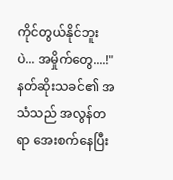ကိုင်တွယ်နိုင်ဘူးပဲ... အမှိုက်တွေ....!"
နတ်ဆိုးသခင်၏ အသံသည် အလွန်တရာ အေးစက်နေပြီး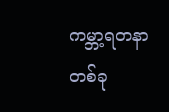ကမ္ဘာ့ရတနာတစ်ခု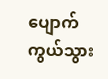ပျောက်ကွယ်သွား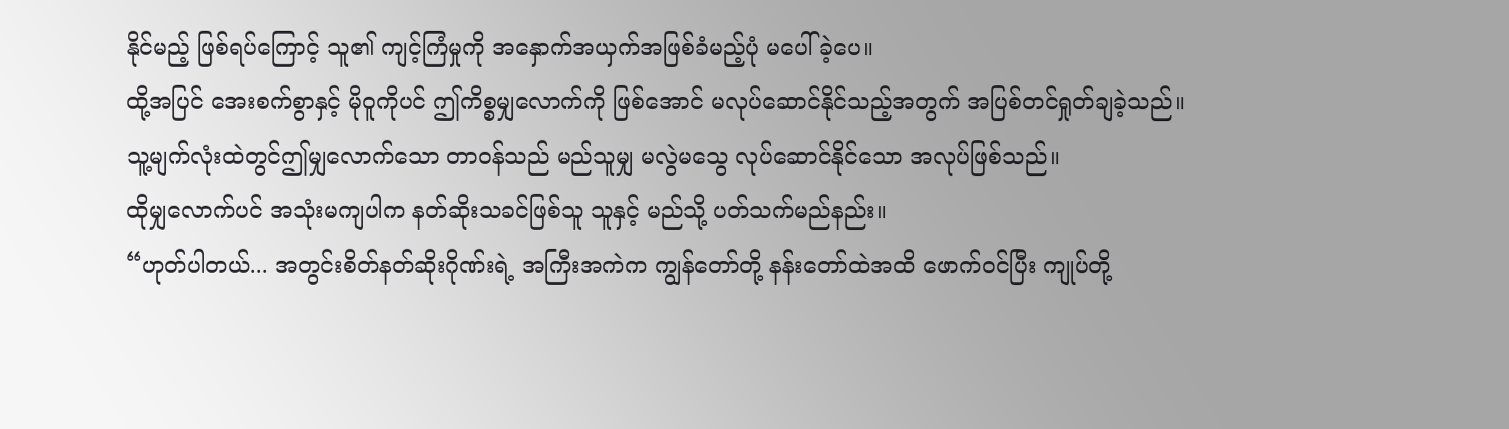နိုင်မည့် ဖြစ်ရပ်ကြောင့် သူ၏ ကျင့်ကြံမှုကို အနှောက်အယှက်အဖြစ်ခံမည့်ပုံ မပေါ်ခဲ့ပေ။
ထို့အပြင် အေးစက်စွာနှင့် မိုဝူကိုပင် ဤကိစ္စမျှလောက်ကို ဖြစ်အောင် မလုပ်ဆောင်နိုင်သည့်အတွက် အပြစ်တင်ရှုတ်ချခဲ့သည်။
သူ့မျက်လုံးထဲတွင်ဤမျှလောက်သော တာဝန်သည် မည်သူမျှ မလွဲမသွေ လုပ်ဆောင်နိုင်သော အလုပ်ဖြစ်သည်။
ထိုမျှလောက်ပင် အသုံးမကျပါက နတ်ဆိုးသခင်ဖြစ်သူ သူနှင့် မည်သို့ ပတ်သက်မည်နည်း။
“ဟုတ်ပါတယ်... အတွင်းစိတ်နတ်ဆိုးဂိုဏ်းရဲ့ အကြီးအကဲက ကျွန်တော်တို့ နန်းတော်ထဲအထိ ဖောက်ဝင်ပြီး ကျုပ်တို့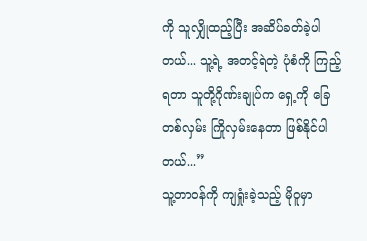ကို သူလျှိုထည့်ပြီး အဆိပ်ခတ်ခဲ့ပါတယ်... သူ့ရဲ့ အတင့်ရဲတဲ့ ပုံစံကို ကြည့်ရတာ သူတို့ဂိုဏ်းချုပ်က ရှေ့ကို ခြေတစ်လှမ်း ကြိုလှမ်းနေတာ ဖြစ်နိုင်ပါတယ်...”
သူ့တာဝန်ကို ကျရှုံးခဲ့သည့် မိုဝူမှာ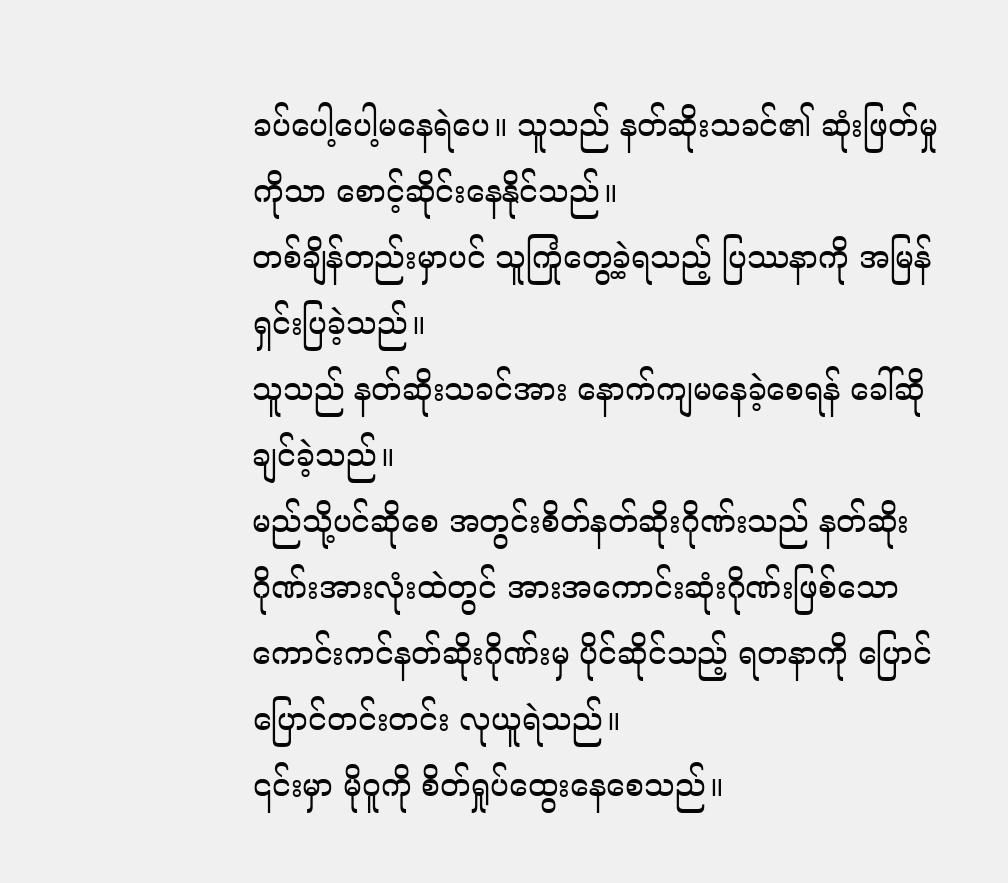ခပ်ပေါ့ပေါ့မနေရဲပေ။ သူသည် နတ်ဆိုးသခင်၏ ဆုံးဖြတ်မှုကိုသာ စောင့်ဆိုင်းနေနိုင်သည်။
တစ်ချိန်တည်းမှာပင် သူကြုံတွေ့ခဲ့ရသည့် ပြဿနာကို အမြန်ရှင်းပြခဲ့သည်။
သူသည် နတ်ဆိုးသခင်အား နောက်ကျမနေခဲ့စေရန် ခေါ်ဆိုချင်ခဲ့သည်။
မည်သို့ပင်ဆိုစေ အတွင်းစိတ်နတ်ဆိုးဂိုဏ်းသည် နတ်ဆိုးဂိုဏ်းအားလုံးထဲတွင် အားအကောင်းဆုံးဂိုဏ်းဖြစ်သော ကောင်းကင်နတ်ဆိုးဂိုဏ်းမှ ပိုင်ဆိုင်သည့် ရတနာကို ပြောင်ပြောင်တင်းတင်း လုယူရဲသည်။
၎င်းမှာ မိုဝူကို စိတ်ရှုပ်ထွေးနေစေသည်။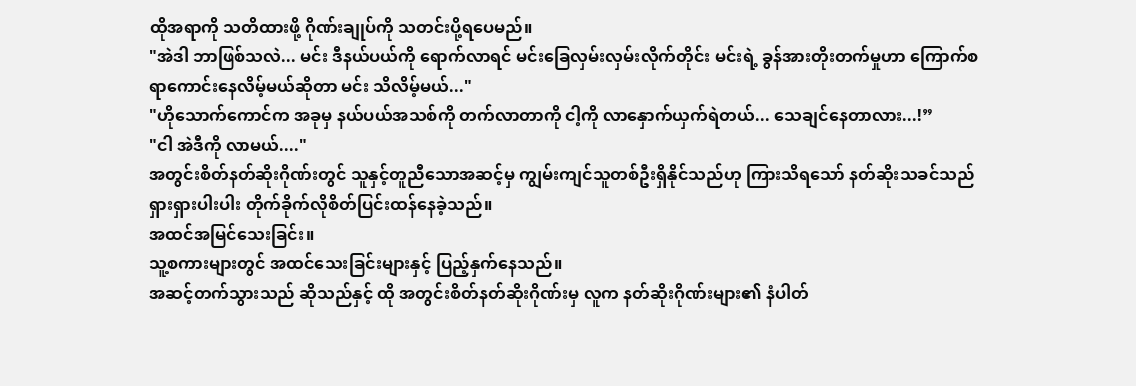ထိုအရာကို သတိထားဖို့ ဂိုဏ်းချုပ်ကို သတင်းပို့ရပေမည်။
"အဲဒါ ဘာဖြစ်သလဲ... မင်း ဒီနယ်ပယ်ကို ရောက်လာရင် မင်းခြေလှမ်းလှမ်းလိုက်တိုင်း မင်းရဲ့ ခွန်အားတိုးတက်မှုဟာ ကြောက်စရာကောင်းနေလိမ့်မယ်ဆိုတာ မင်း သိလိမ့်မယ်..."
"ဟိုသောက်ကောင်က အခုမှ နယ်ပယ်အသစ်ကို တက်လာတာကို ငါ့ကို လာနှောက်ယှက်ရဲတယ်... သေချင်နေတာလား...!”
"ငါ အဲဒီကို လာမယ်...."
အတွင်းစိတ်နတ်ဆိုးဂိုဏ်းတွင် သူနှင့်တူညီသောအဆင့်မှ ကျွမ်းကျင်သူတစ်ဦးရှိနိုင်သည်ဟု ကြားသိရသော် နတ်ဆိုးသခင်သည် ရှားရှားပါးပါး တိုက်ခိုက်လိုစိတ်ပြင်းထန်နေခဲ့သည်။
အထင်အမြင်သေးခြင်း။
သူ့စကားများတွင် အထင်သေးခြင်းများနှင့် ပြည့်နှက်နေသည်။
အဆင့်တက်သွားသည် ဆိုသည်နှင့် ထို အတွင်းစိတ်နတ်ဆိုးဂိုဏ်းမှ လူက နတ်ဆိုးဂိုဏ်းများ၏ နံပါတ်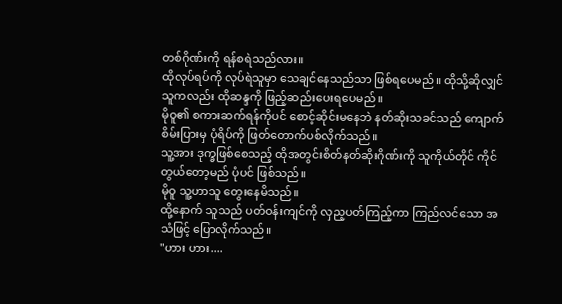တစ်ဂိုဏ်းကို ရန်စရဲသည်လား။
ထိုလုပ်ရပ်ကို လုပ်ရဲသူမှာ သေချင်နေသည်သာ ဖြစ်ရပေမည်။ ထိုသို့ဆိုလျှင် သူကလည်း ထိုဆန္ဒကို ဖြည့်ဆည်းပေးရပေမည်။
မိုဝူ၏ စကားဆက်ရန်ကိုပင် စောင့်ဆိုင်းမနေဘဲ နတ်ဆိုးသခင်သည် ကျောက်စိမ်းပြားမှ ပုံရိပ်ကို ဖြတ်တောက်ပစ်လိုက်သည်။
သူ့အား ဒုက္ခဖြစ်စေသည့် ထိုအတွင်းစိတ်နတ်ဆိုးဂိုဏ်းကို သူကိုယ်တိုင် ကိုင်တွယ်တော့မည် ပုံပင် ဖြစ်သည်။
မိုဝူ သူ့ဟာသူ တွေးနေမိသည်။
ထို့နောက် သူသည် ပတ်ဝန်းကျင်ကို လှည့ပတ်ကြည့်ကာ ကြည်လင်သော အသံဖြင့် ပြောလိုက်သည်။
"ဟား ဟား....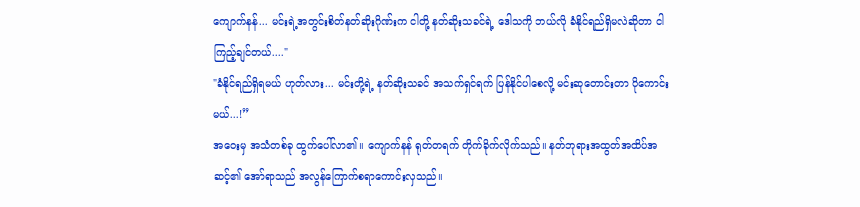ကျောက်နန်... မင်းရဲ့အတွင်းစိတ်နတ်ဆိုးဂိုဏ်းက ငါတို့ နတ်ဆိုးသခင်ရဲ့ ဒေါသကို ဘယ်လို ခံနိုင်ရည်ရှိမလဲဆိုတာ ငါကြည့်ချင်တယ်...."
"ခံနိုင်ရည်ရှိရမယ် ဟုတ်လား... မင်းတို့ရဲ့ နတ်ဆိုးသခင် အသက်ရှင်ရက် ပြန်နိုင်ပါစေလို့ မင်းဆုတောင်းတာ ပိုကောင်းမယ်...!”
အဝေးမှ အသံတစ်ခု ထွက်ပေါ်လာ၏။ ကျောက်နန် ရုတ်တရက် တိုက်ခိုက်လိုက်သည်။ နတ်ဘုရားအထွတ်အထိပ်အဆင့်၏ အော်ရာသည် အလွန်ကြောက်စရာကောင်းလှသည်။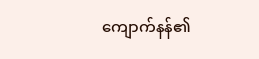ကျောက်နန်၏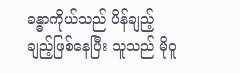ခန္ဓာကိုယ်သည် ပိန်ချည့်ချည့်ဖြစ်နေပြီး သူသည် မိုဝူ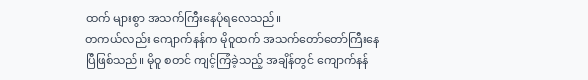ထက် များစွာ အသက်ကြီးနေပုံရလေသည်။
တကယ်လည်း ကျောက်နန်က မိုဝူထက် အသက်တော်တော်ကြီးနေပြီဖြစ်သည်။ မိုဝူ စတင် ကျင့်ကြံခဲ့သည့် အချိန်တွင် ကျောက်နန်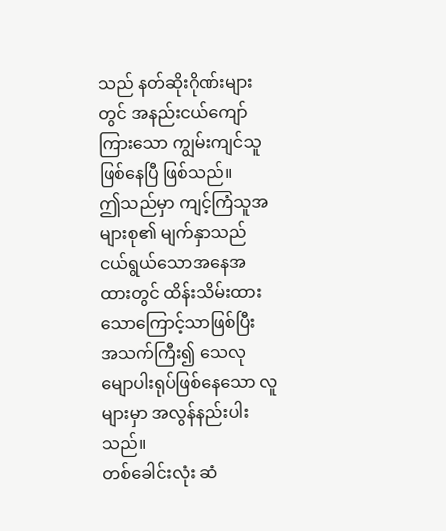သည် နတ်ဆိုးဂိုဏ်းများတွင် အနည်းငယ်ကျော်ကြားသော ကျွမ်းကျင်သူဖြစ်နေပြီ ဖြစ်သည်။
ဤသည်မှာ ကျင့်ကြံသူအများစု၏ မျက်နှာသည် ငယ်ရွယ်သောအနေအထားတွင် ထိန်းသိမ်းထားသောကြောင့်သာဖြစ်ပြီး အသက်ကြီး၍ သေလုမျောပါးရုပ်ဖြစ်နေသော လူများမှာ အလွန်နည်းပါးသည်။
တစ်ခေါင်းလုံး ဆံ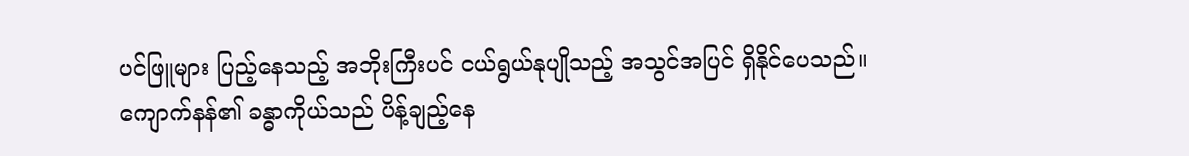ပင်ဖြူများ ပြည့်နေသည့် အဘိုးကြီးပင် ငယ်ရွယ်နုပျိုသည့် အသွင်အပြင် ရှိနိုင်ပေသည်။
ကျောက်နန်၏ ခန္ဓာကိုယ်သည် ပိန့်ချည့်နေ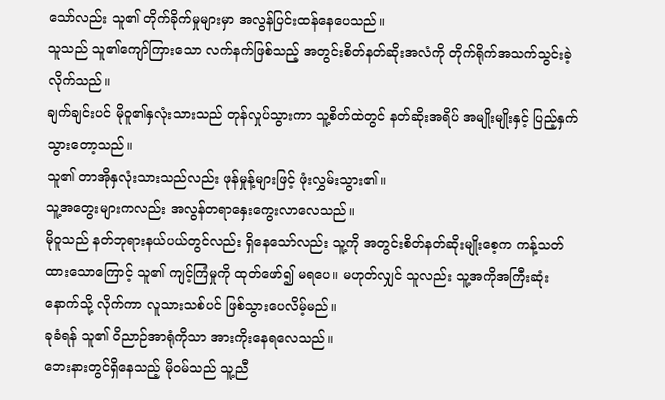သော်လည်း သူ၏ တိုက်ခိုက်မှုများမှာ အလွန်ပြင်းထန်နေပေသည်။
သူသည် သူ၏ကျော်ကြားသော လက်နက်ဖြစ်သည့် အတွင်းစိတ်နတ်ဆိုးအလံကို တိုက်ရိုက်အသက်သွင်းခဲ့လိုက်သည်။
ချက်ချင်းပင် မိုဝူ၏နှလုံးသားသည် တုန်လှုပ်သွားကာ သူ့စိတ်ထဲတွင် နတ်ဆိုးအရိပ် အမျိုးမျိုးနှင့် ပြည့်နှက်သွားတော့သည်။
သူ၏ တာအိုနှလုံးသားသည်လည်း ဖုန်မှုန့်များဖြင့် ဖုံးလွှမ်းသွား၏။
သူ့အတွေးများကလည်း အလွန်တရာနှေးကွေးလာလေသည်။
မိုဝူသည် နတ်ဘုရားနယ်ပယ်တွင်လည်း ရှိနေသော်လည်း သူ့ကို အတွင်းစိတ်နတ်ဆိုးမျိုးစေ့က ကန့်သတ်ထားသောကြောင့် သူ၏ ကျင့်ကြံမှုကို ထုတ်ဖော်၍ မရပေ။ မဟုတ်လျှင် သူလည်း သူ့အကိုအကြီးဆုံးနောက်သို့ လိုက်ကာ လူသားသစ်ပင် ဖြစ်သွားပေလိမ့်မည်။
ခုခံရန် သူ၏ ဝိညာဉ်အာရုံကိုသာ အားကိုးနေရလေသည်။
ဘေးနားတွင်ရှိနေသည့် မိုဝမ်သည် သူ့ညီ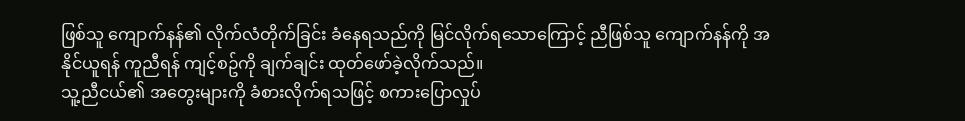ဖြစ်သူ ကျောက်နန်၏ လိုက်လံတိုက်ခြင်း ခံနေရသည်ကို မြင်လိုက်ရသောကြောင့် ညီဖြစ်သူ ကျောက်နန်ကို အနိုင်ယူရန် ကူညီရန် ကျင့်စဥ်ကို ချက်ချင်း ထုတ်ဖော်ခဲ့လိုက်သည်။
သူ့ညီငယ်၏ အတွေးများကို ခံစားလိုက်ရသဖြင့် စကားပြောလှုပ်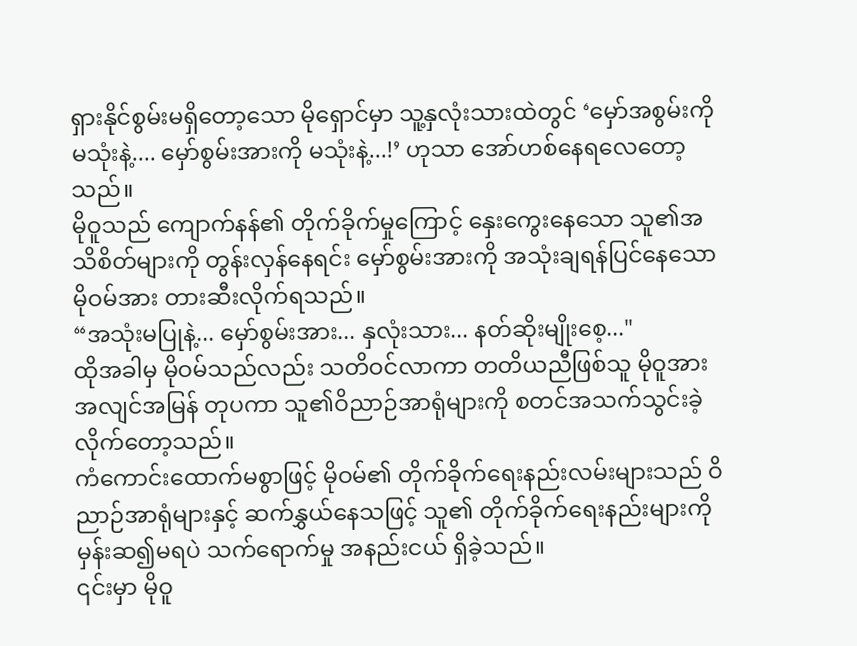ရှားနိုင်စွမ်းမရှိတော့သော မိုရှောင်မှာ သူ့နှလုံးသားထဲတွင် ‘မှော်အစွမ်းကို မသုံးနဲ့.... မှော်စွမ်းအားကို မသုံးနဲ့...!’ ဟုသာ အော်ဟစ်နေရလေတော့သည်။
မိုဝူသည် ကျောက်နန်၏ တိုက်ခိုက်မှုကြောင့် နှေးကွေးနေသော သူ၏အသိစိတ်များကို တွန်းလှန်နေရင်း မှော်စွမ်းအားကို အသုံးချရန်ပြင်နေသော မိုဝမ်အား တားဆီးလိုက်ရသည်။
“အသုံးမပြုနဲ့... မှော်စွမ်းအား... နှလုံးသား... နတ်ဆိုးမျိုးစေ့..."
ထိုအခါမှ မိုဝမ်သည်လည်း သတိဝင်လာကာ တတိယညီဖြစ်သူ မိုဝူအား အလျင်အမြန် တုပကာ သူ၏ဝိညာဉ်အာရုံများကို စတင်အသက်သွင်းခဲ့လိုက်တော့သည်။
ကံကောင်းထောက်မစွာဖြင့် မိုဝမ်၏ တိုက်ခိုက်ရေးနည်းလမ်းများသည် ဝိညာဉ်အာရုံများနှင့် ဆက်နွှယ်နေသဖြင့် သူ၏ တိုက်ခိုက်ရေးနည်းများကို မှန်းဆ၍မရပဲ သက်ရောက်မှု အနည်းငယ် ရှိခဲ့သည်။
၎င်းမှာ မိုဝူ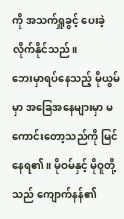ကို အသက်ရှူခွင့် ပေးခဲ့လိုက်နိုင်သည်။
ဘေးမှာရပ်နေသည့် မိုယွမ်မှာ အခြေအနေများမှာ မကောင်းတော့သည်ကို မြင်နေရ၏။ မိုဝမ်နှင့် မိုဝူတို့သည် ကျောက်နန်၏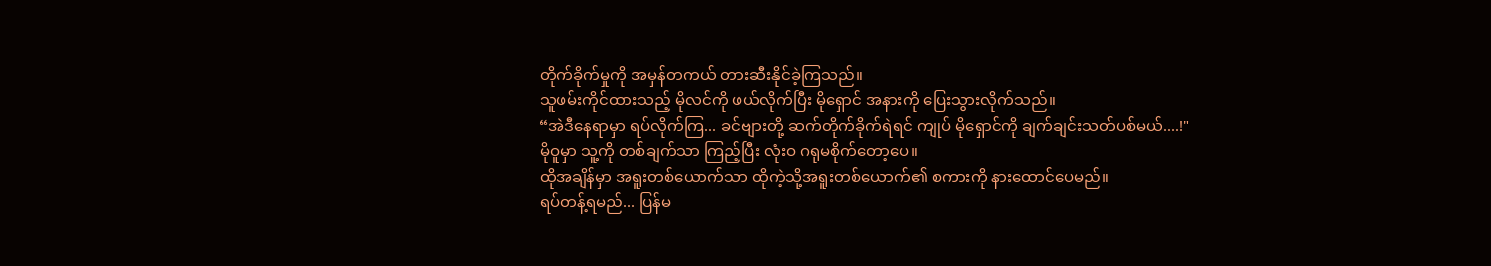တိုက်ခိုက်မှုကို အမှန်တကယ် တားဆီးနိုင်ခဲ့ကြသည်။
သူဖမ်းကိုင်ထားသည့် မိုလင်ကို ဖယ်လိုက်ပြီး မိုရှောင် အနားကို ပြေးသွားလိုက်သည်။
“အဲဒီနေရာမှာ ရပ်လိုက်ကြ... ခင်ဗျားတို့ ဆက်တိုက်ခိုက်ရဲရင် ကျုပ် မိုရှောင်ကို ချက်ချင်းသတ်ပစ်မယ်....!"
မိုဝူမှာ သူ့ကို တစ်ချက်သာ ကြည့်ပြီး လုံးဝ ဂရုမစိုက်တော့ပေ။
ထိုအချိန်မှာ အရူးတစ်ယောက်သာ ထိုကဲ့သို့အရူးတစ်ယောက်၏ စကားကို နားထောင်ပေမည်။
ရပ်တန့်ရမည်... ပြန်မ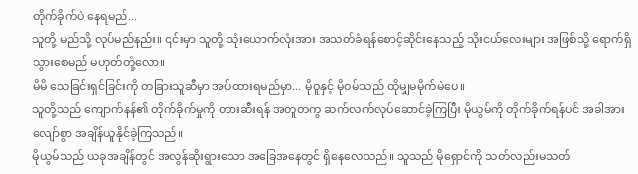တိုက်ခိုက်ပဲ နေရမည်...
သူတို့ မည်သို့ လုပ်မည်နည်း။ ၎င်းမှာ သူတို့ သုံးယောက်လုံးအား အသတ်ခံရန်စောင့်ဆိုင်းနေသည့် သိုးငယ်လေးများ အဖြစ်သို့ ရောက်ရှိသွားစေမည် မဟုတ်တုံ့လော။
မိမိ သေခြင်းရှင်ခြင်းကို တခြားသူဆီမှာ အပ်ထားရမည်မှာ... မိုဝူနှင့် မိုဝမ်သည် ထိုမျှမမိုက်မဲပေ။
သူတို့သည် ကျောက်နန်၏ တိုက်ခိုက်မှုကို တားဆီးရန် အတူတကွ ဆက်လက်လုပ်ဆောင်ခဲ့ကြပြီး မိုယွမ်ကို တိုက်ခိုက်ရန်ပင် အခါအားလျော်စွာ အချိန်ယူနိုင်ခဲ့ကြသည်။
မိုယွမ်သည် ယခုအချိန်တွင် အလွန်ဆိုးရွားသော အခြေအနေတွင် ရှိနေလေသည်။ သူသည် မိုရှောင်ကို သတ်လည်းမသတ်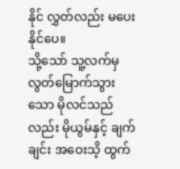နိုင် လွှတ်လည်း မပေးနိုင်ပေ။
သို့သော် သူ့လက်မှ လွတ်မြောက်သွားသော မိုလင်သည်လည်း မိုယွမ်နှင့် ချက်ချင်း အဝေးသိ့ ထွက်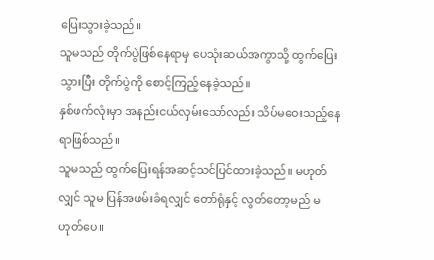ပြေးသွားခဲ့သည်။
သူမသည် တိုက်ပွဲဖြစ်နေရာမှ ပေသုံးဆယ်အကွာသို့ ထွက်ပြေးသွားပြီး တိုက်ပွဲကို စောင့်ကြည့်နေခဲ့သည်။
နှစ်ဖက်လုံးမှာ အနည်းငယ်လှမ်းသော်လည်း သိပ်မဝေးသည့်နေရာဖြစ်သည်။
သူမသည် ထွက်ပြေးရန်အဆင့်သင်ပြင်ထားခဲ့သည်။ မဟုတ်လျှင် သူမ ပြန်အဖမ်းခံရလျှင် တော်ရုံနှင့် လွတ်တော့မည် မဟုတ်ပေ။